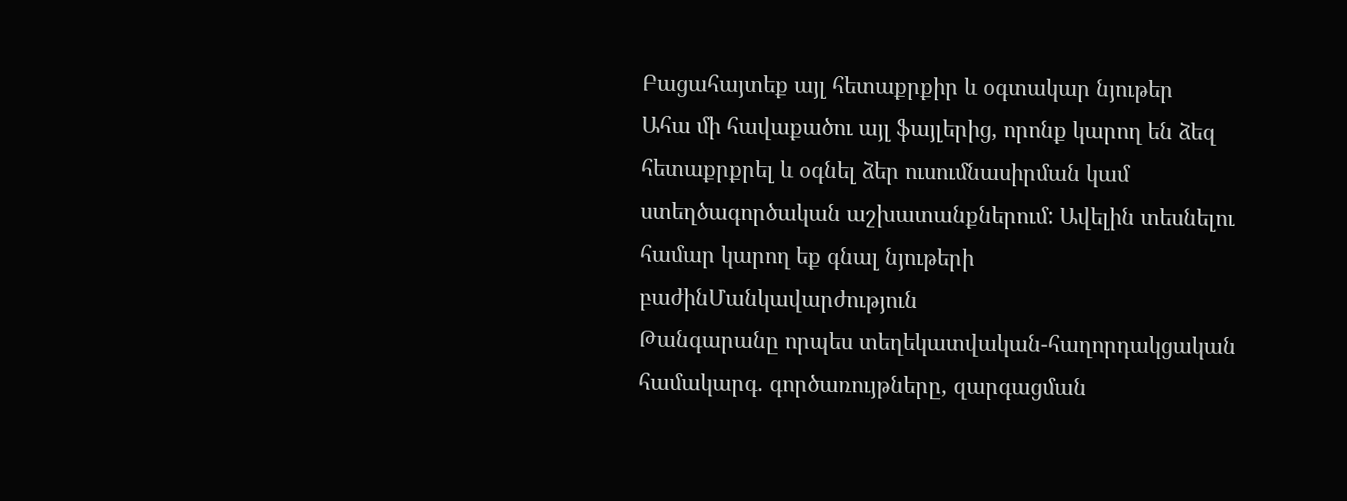Բացահայտեք այլ հետաքրքիր և օգտակար նյութեր
Ահա մի հավաքածու այլ ֆայլերից, որոնք կարող են ձեզ հետաքրքրել և օգնել ձեր ուսումնասիրման կամ ստեղծագործական աշխատանքներում: Ավելին տեսնելու համար կարող եք գնալ նյութերի բաժինՄանկավարժություն
Թանգարանը որպես տեղեկատվական-հաղորդակցական համակարգ. գործառույթները, զարգացման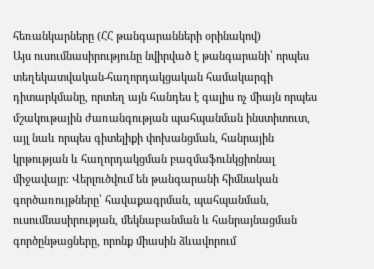հեռանկարները (ՀՀ թանգարանների օրինակով)
Այս ուսումնասիրությունը նվիրված է թանգարանի՝ որպես տեղեկատվական-հաղորդակցական համակարգի դիտարկմանը, որտեղ այն հանդես է գալիս ոչ միայն որպես մշակութային ժառանգության պահպանման ինստիտուտ, այլ նաև որպես գիտելիքի փոխանցման, հանրային կրթության և հաղորդակցման բազմաֆունկցիոնալ միջավայր։ Վերլուծվում են թանգարանի հիմնական գործառույթները՝ հավաքագրման, պահպանման, ուսումնասիրության, մեկնաբանման և հանրայնացման գործընթացները, որոնք միասին ձևավորում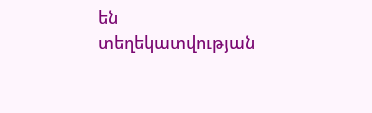են տեղեկատվության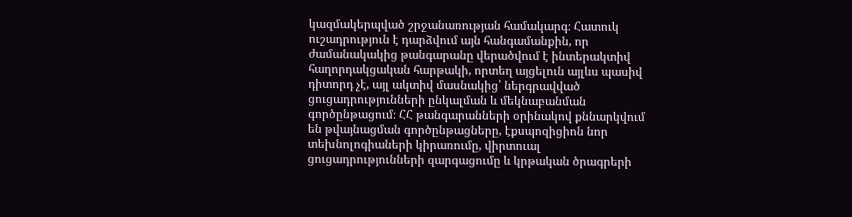կազմակերպված շրջանառության համակարգ։ Հատուկ ուշադրություն է դարձվում այն հանգամանքին, որ ժամանակակից թանգարանը վերածվում է ինտերակտիվ հաղորդակցական հարթակի, որտեղ այցելուն այլևս պասիվ դիտորդ չէ, այլ ակտիվ մասնակից՝ ներգրավված ցուցադրությունների ընկալման և մեկնաբանման գործընթացում։ ՀՀ թանգարանների օրինակով քննարկվում են թվայնացման գործընթացները, էքսպոզիցիոն նոր տեխնոլոգիաների կիրառումը, վիրտուալ ցուցադրությունների զարգացումը և կրթական ծրագրերի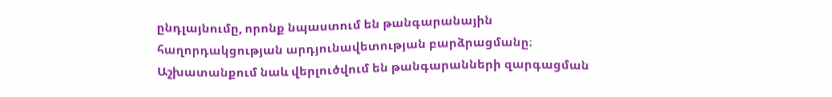ընդլայնումը, որոնք նպաստում են թանգարանային հաղորդակցության արդյունավետության բարձրացմանը։ Աշխատանքում նաև վերլուծվում են թանգարանների զարգացման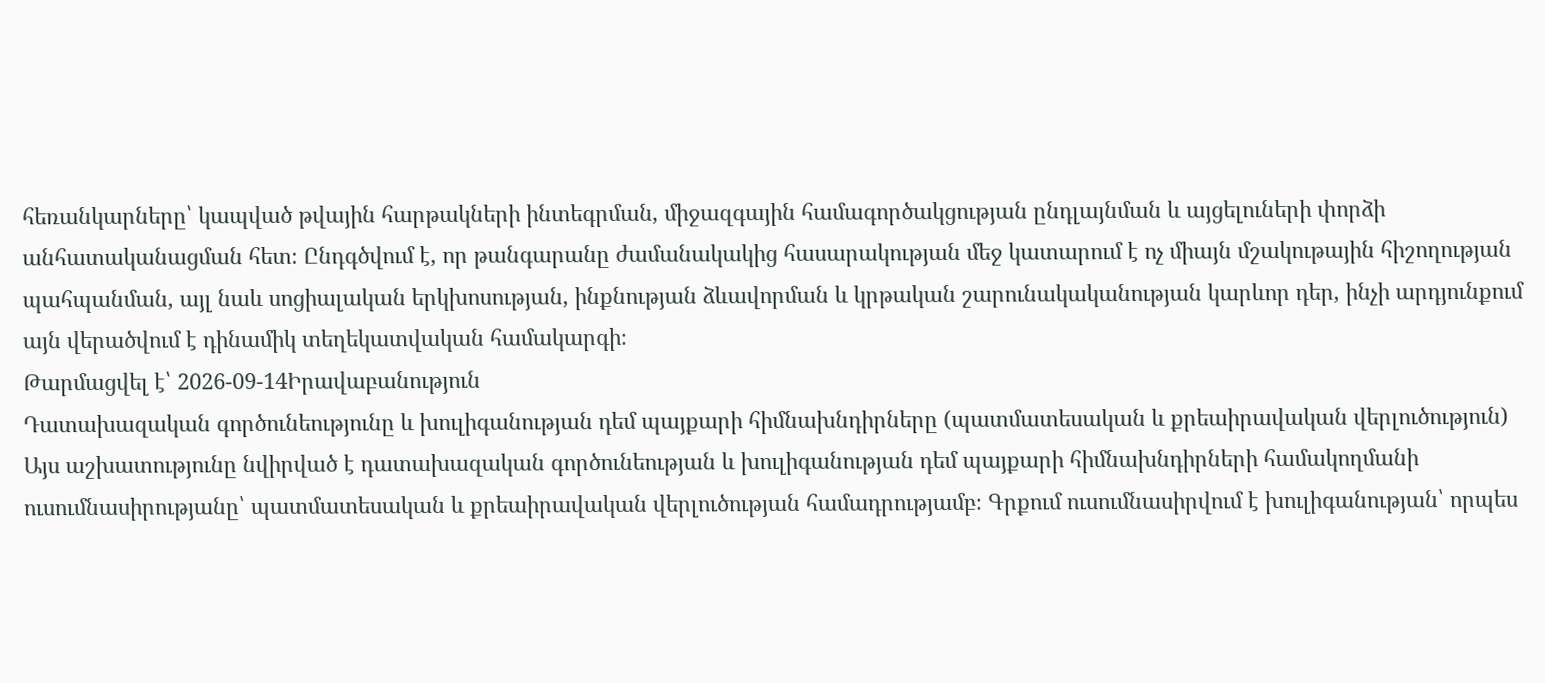հեռանկարները՝ կապված թվային հարթակների ինտեգրման, միջազգային համագործակցության ընդլայնման և այցելուների փորձի անհատականացման հետ։ Ընդգծվում է, որ թանգարանը ժամանակակից հասարակության մեջ կատարում է ոչ միայն մշակութային հիշողության պահպանման, այլ նաև սոցիալական երկխոսության, ինքնության ձևավորման և կրթական շարունակականության կարևոր դեր, ինչի արդյունքում այն վերածվում է դինամիկ տեղեկատվական համակարգի։
Թարմացվել է՝ 2026-09-14Իրավաբանություն
Դատախազական գործունեությունը և խուլիգանության դեմ պայքարի հիմնախնդիրները (պատմատեսական և քրեաիրավական վերլուծություն)
Այս աշխատությունը նվիրված է դատախազական գործունեության և խուլիգանության դեմ պայքարի հիմնախնդիրների համակողմանի ուսումնասիրությանը՝ պատմատեսական և քրեաիրավական վերլուծության համադրությամբ։ Գրքում ուսումնասիրվում է խուլիգանության՝ որպես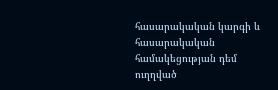հասարակական կարգի և հասարակական համակեցության դեմ ուղղված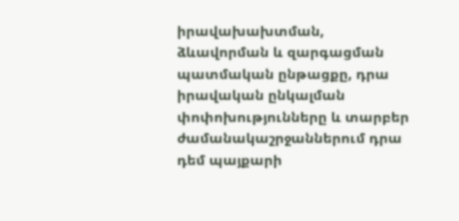իրավախախտման, ձևավորման և զարգացման պատմական ընթացքը, դրա իրավական ընկալման փոփոխությունները և տարբեր ժամանակաշրջաններում դրա դեմ պայքարի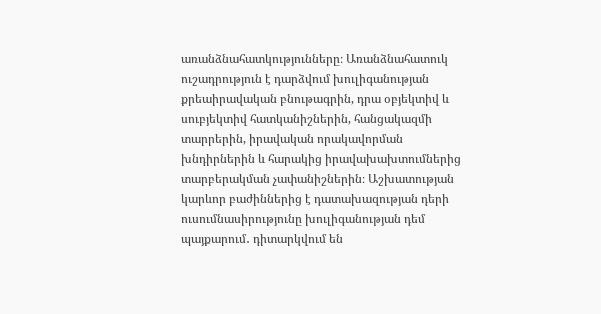առանձնահատկությունները։ Առանձնահատուկ ուշադրություն է դարձվում խուլիգանության քրեաիրավական բնութագրին, դրա օբյեկտիվ և սուբյեկտիվ հատկանիշներին, հանցակազմի տարրերին, իրավական որակավորման խնդիրներին և հարակից իրավախախտումներից տարբերակման չափանիշներին։ Աշխատության կարևոր բաժիններից է դատախազության դերի ուսումնասիրությունը խուլիգանության դեմ պայքարում․ դիտարկվում են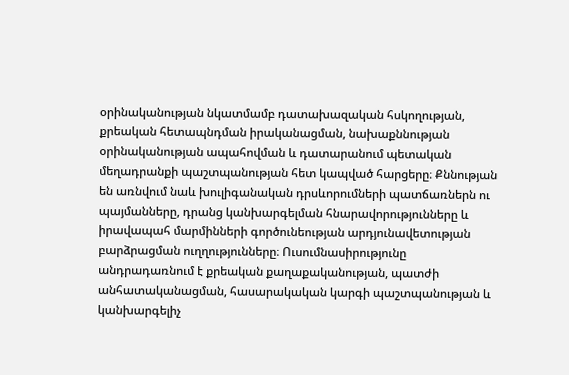օրինականության նկատմամբ դատախազական հսկողության, քրեական հետապնդման իրականացման, նախաքննության օրինականության ապահովման և դատարանում պետական մեղադրանքի պաշտպանության հետ կապված հարցերը։ Քննության են առնվում նաև խուլիգանական դրսևորումների պատճառներն ու պայմանները, դրանց կանխարգելման հնարավորությունները և իրավապահ մարմինների գործունեության արդյունավետության բարձրացման ուղղությունները։ Ուսումնասիրությունը անդրադառնում է քրեական քաղաքականության, պատժի անհատականացման, հասարակական կարգի պաշտպանության և կանխարգելիչ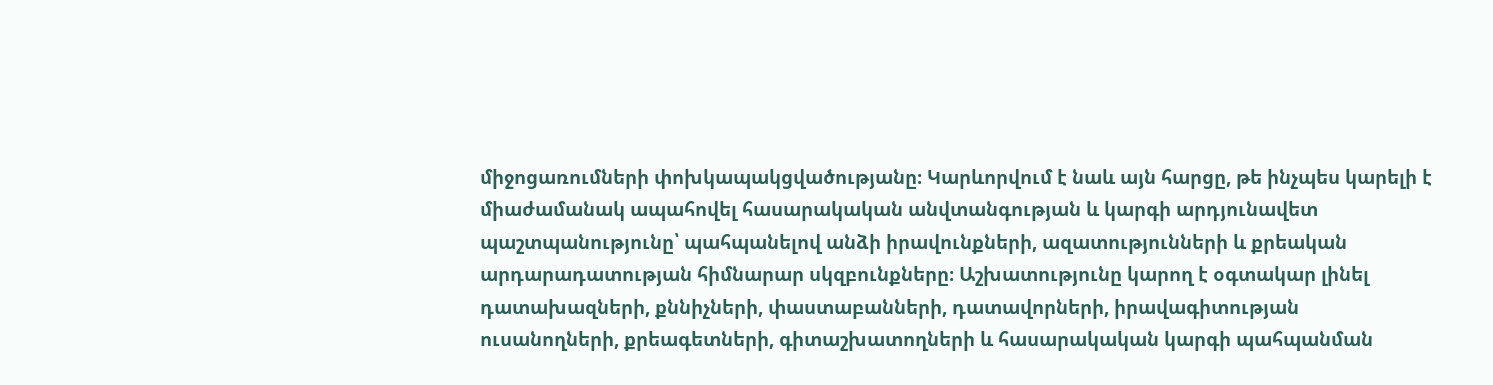միջոցառումների փոխկապակցվածությանը։ Կարևորվում է նաև այն հարցը, թե ինչպես կարելի է միաժամանակ ապահովել հասարակական անվտանգության և կարգի արդյունավետ պաշտպանությունը՝ պահպանելով անձի իրավունքների, ազատությունների և քրեական արդարադատության հիմնարար սկզբունքները։ Աշխատությունը կարող է օգտակար լինել դատախազների, քննիչների, փաստաբանների, դատավորների, իրավագիտության ուսանողների, քրեագետների, գիտաշխատողների և հասարակական կարգի պահպանման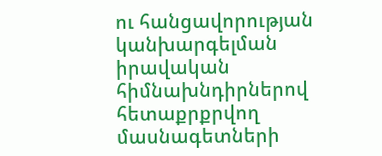ու հանցավորության կանխարգելման իրավական հիմնախնդիրներով հետաքրքրվող մասնագետների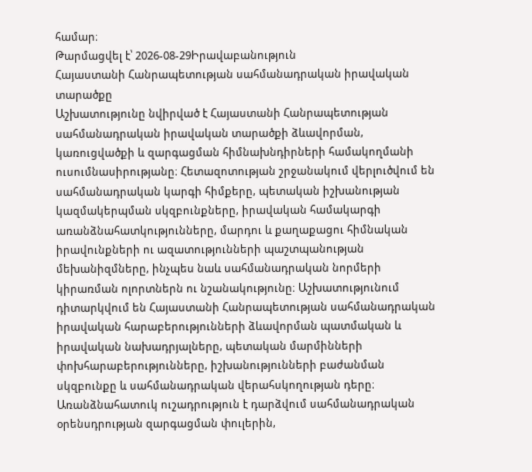համար։
Թարմացվել է՝ 2026-08-29Իրավաբանություն
Հայաստանի Հանրապետության սահմանադրական իրավական տարածքը
Աշխատությունը նվիրված է Հայաստանի Հանրապետության սահմանադրական իրավական տարածքի ձևավորման, կառուցվածքի և զարգացման հիմնախնդիրների համակողմանի ուսումնասիրությանը։ Հետազոտության շրջանակում վերլուծվում են սահմանադրական կարգի հիմքերը, պետական իշխանության կազմակերպման սկզբունքները, իրավական համակարգի առանձնահատկությունները, մարդու և քաղաքացու հիմնական իրավունքների ու ազատությունների պաշտպանության մեխանիզմները, ինչպես նաև սահմանադրական նորմերի կիրառման ոլորտներն ու նշանակությունը։ Աշխատությունում դիտարկվում են Հայաստանի Հանրապետության սահմանադրական իրավական հարաբերությունների ձևավորման պատմական և իրավական նախադրյալները, պետական մարմինների փոխհարաբերությունները, իշխանությունների բաժանման սկզբունքը և սահմանադրական վերահսկողության դերը։ Առանձնահատուկ ուշադրություն է դարձվում սահմանադրական օրենսդրության զարգացման փուլերին,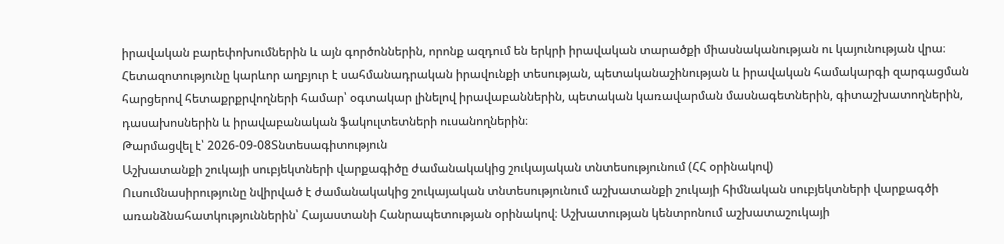իրավական բարեփոխումներին և այն գործոններին, որոնք ազդում են երկրի իրավական տարածքի միասնականության ու կայունության վրա։ Հետազոտությունը կարևոր աղբյուր է սահմանադրական իրավունքի տեսության, պետականաշինության և իրավական համակարգի զարգացման հարցերով հետաքրքրվողների համար՝ օգտակար լինելով իրավաբաններին, պետական կառավարման մասնագետներին, գիտաշխատողներին, դասախոսներին և իրավաբանական ֆակուլտետների ուսանողներին։
Թարմացվել է՝ 2026-09-08Տնտեսագիտություն
Աշխատանքի շուկայի սուբյեկտների վարքագիծը ժամանակակից շուկայական տնտեսությունում (ՀՀ օրինակով)
Ուսումնասիրությունը նվիրված է ժամանակակից շուկայական տնտեսությունում աշխատանքի շուկայի հիմնական սուբյեկտների վարքագծի առանձնահատկություններին՝ Հայաստանի Հանրապետության օրինակով։ Աշխատության կենտրոնում աշխատաշուկայի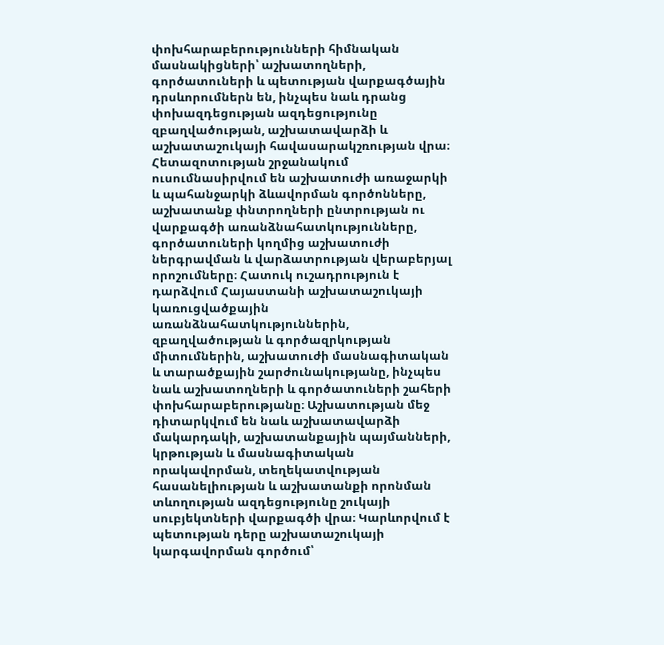փոխհարաբերությունների հիմնական մասնակիցների՝ աշխատողների, գործատուների և պետության վարքագծային դրսևորումներն են, ինչպես նաև դրանց փոխազդեցության ազդեցությունը զբաղվածության, աշխատավարձի և աշխատաշուկայի հավասարակշռության վրա։ Հետազոտության շրջանակում ուսումնասիրվում են աշխատուժի առաջարկի և պահանջարկի ձևավորման գործոնները, աշխատանք փնտրողների ընտրության ու վարքագծի առանձնահատկությունները, գործատուների կողմից աշխատուժի ներգրավման և վարձատրության վերաբերյալ որոշումները։ Հատուկ ուշադրություն է դարձվում Հայաստանի աշխատաշուկայի կառուցվածքային առանձնահատկություններին, զբաղվածության և գործազրկության միտումներին, աշխատուժի մասնագիտական և տարածքային շարժունակությանը, ինչպես նաև աշխատողների և գործատուների շահերի փոխհարաբերությանը։ Աշխատության մեջ դիտարկվում են նաև աշխատավարձի մակարդակի, աշխատանքային պայմանների, կրթության և մասնագիտական որակավորման, տեղեկատվության հասանելիության և աշխատանքի որոնման տևողության ազդեցությունը շուկայի սուբյեկտների վարքագծի վրա։ Կարևորվում է պետության դերը աշխատաշուկայի կարգավորման գործում՝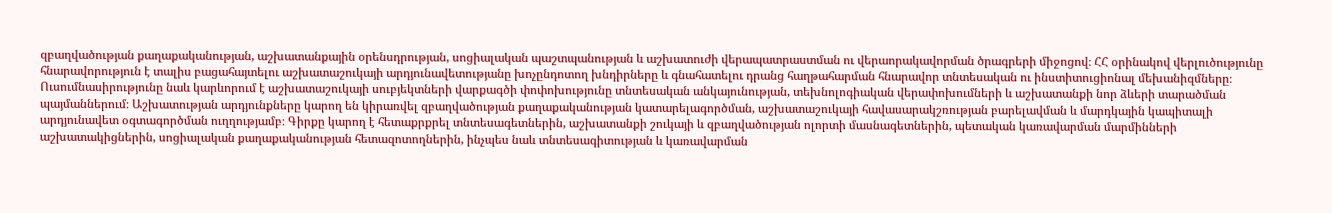զբաղվածության քաղաքականության, աշխատանքային օրենսդրության, սոցիալական պաշտպանության և աշխատուժի վերապատրաստման ու վերաորակավորման ծրագրերի միջոցով։ ՀՀ օրինակով վերլուծությունը հնարավորություն է տալիս բացահայտելու աշխատաշուկայի արդյունավետությանը խոչընդոտող խնդիրները և գնահատելու դրանց հաղթահարման հնարավոր տնտեսական ու ինստիտուցիոնալ մեխանիզմները։ Ուսումնասիրությունը նաև կարևորում է աշխատաշուկայի սուբյեկտների վարքագծի փոփոխությունը տնտեսական անկայունության, տեխնոլոգիական վերափոխումների և աշխատանքի նոր ձևերի տարածման պայմաններում։ Աշխատության արդյունքները կարող են կիրառվել զբաղվածության քաղաքականության կատարելագործման, աշխատաշուկայի հավասարակշռության բարելավման և մարդկային կապիտալի արդյունավետ օգտագործման ուղղությամբ։ Գիրքը կարող է հետաքրքրել տնտեսագետներին, աշխատանքի շուկայի և զբաղվածության ոլորտի մասնագետներին, պետական կառավարման մարմինների աշխատակիցներին, սոցիալական քաղաքականության հետազոտողներին, ինչպես նաև տնտեսագիտության և կառավարման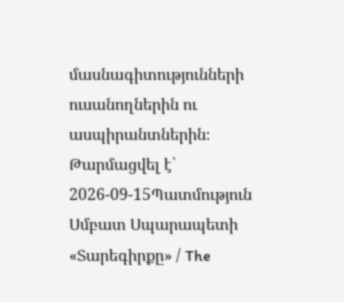մասնագիտությունների ուսանողներին ու ասպիրանտներին։
Թարմացվել է՝ 2026-09-15Պատմություն
Սմբատ Սպարապետի «Տարեգիրքը» / The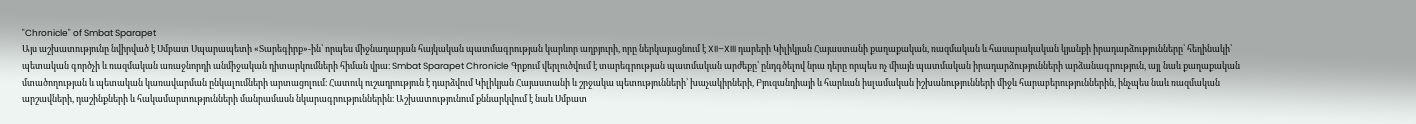"Chronicle" of Smbat Sparapet
Այս աշխատությունը նվիրված է Սմբատ Սպարապետի «Տարեգիրք»-ին՝ որպես միջնադարյան հայկական պատմագրության կարևոր աղբյուրի, որը ներկայացնում է XII–XIII դարերի Կիլիկյան Հայաստանի քաղաքական, ռազմական և հասարակական կյանքի իրադարձությունները՝ հեղինակի՝ պետական գործչի և ռազմական առաջնորդի անմիջական դիտարկումների հիման վրա։ Smbat Sparapet Chronicle Գրքում վերլուծվում է տարեգրության պատմական արժեքը՝ ընդգծելով նրա դերը որպես ոչ միայն պատմական իրադարձությունների արձանագրություն, այլ նաև քաղաքական մտածողության և պետական կառավարման ընկալումների արտացոլում։ Հատուկ ուշադրություն է դարձվում Կիլիկյան Հայաստանի և շրջակա պետությունների՝ խաչակիրների, Բյուզանդիայի և հարևան իսլամական իշխանությունների միջև հարաբերություններին, ինչպես նաև ռազմական արշավների, դաշինքների և հակամարտությունների մանրամասն նկարագրություններին։ Աշխատությունում քննարկվում է նաև Սմբատ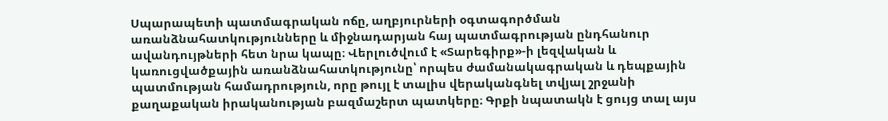Սպարապետի պատմագրական ոճը, աղբյուրների օգտագործման առանձնահատկությունները և միջնադարյան հայ պատմագրության ընդհանուր ավանդույթների հետ նրա կապը։ Վերլուծվում է «Տարեգիրք»-ի լեզվական և կառուցվածքային առանձնահատկությունը՝ որպես ժամանակագրական և դեպքային պատմության համադրություն, որը թույլ է տալիս վերականգնել տվյալ շրջանի քաղաքական իրականության բազմաշերտ պատկերը։ Գրքի նպատակն է ցույց տալ այս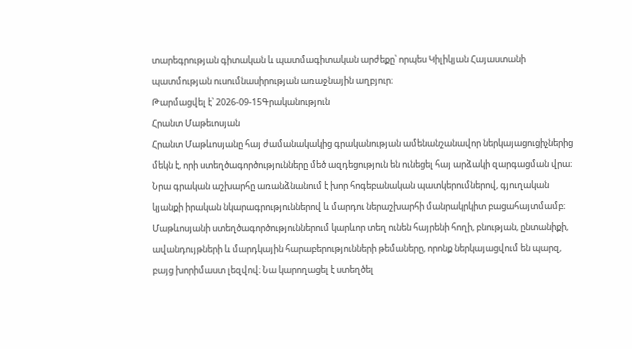տարեգրության գիտական և պատմագիտական արժեքը՝ որպես Կիլիկյան Հայաստանի պատմության ուսումնասիրության առաջնային աղբյուր։
Թարմացվել է՝ 2026-09-15Գրականություն
Հրանտ Մաթեւոսյան
Հրանտ Մաթևոսյանը հայ ժամանակակից գրականության ամենանշանավոր ներկայացուցիչներից մեկն է, որի ստեղծագործությունները մեծ ազդեցություն են ունեցել հայ արձակի զարգացման վրա։ Նրա գրական աշխարհը առանձնանում է խոր հոգեբանական պատկերումներով, գյուղական կյանքի իրական նկարագրություններով և մարդու ներաշխարհի մանրակրկիտ բացահայտմամբ։ Մաթևոսյանի ստեղծագործություններում կարևոր տեղ ունեն հայրենի հողի, բնության, ընտանիքի, ավանդույթների և մարդկային հարաբերությունների թեմաները, որոնք ներկայացվում են պարզ, բայց խորիմաստ լեզվով։ Նա կարողացել է ստեղծել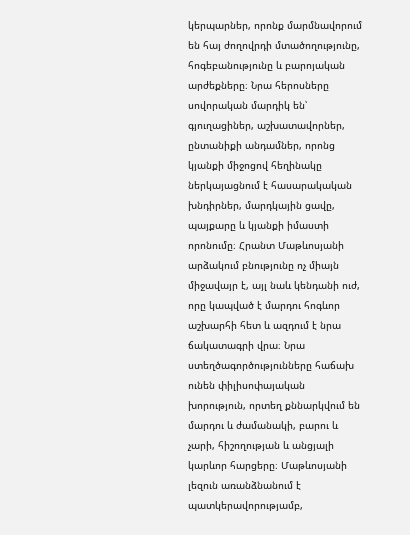կերպարներ, որոնք մարմնավորում են հայ ժողովրդի մտածողությունը, հոգեբանությունը և բարոյական արժեքները։ Նրա հերոսները սովորական մարդիկ են՝ գյուղացիներ, աշխատավորներ, ընտանիքի անդամներ, որոնց կյանքի միջոցով հեղինակը ներկայացնում է հասարակական խնդիրներ, մարդկային ցավը, պայքարը և կյանքի իմաստի որոնումը։ Հրանտ Մաթևոսյանի արձակում բնությունը ոչ միայն միջավայր է, այլ նաև կենդանի ուժ, որը կապված է մարդու հոգևոր աշխարհի հետ և ազդում է նրա ճակատագրի վրա։ Նրա ստեղծագործությունները հաճախ ունեն փիլիսոփայական խորություն, որտեղ քննարկվում են մարդու և ժամանակի, բարու և չարի, հիշողության և անցյալի կարևոր հարցերը։ Մաթևոսյանի լեզուն առանձնանում է պատկերավորությամբ,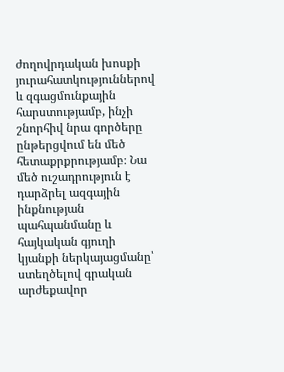ժողովրդական խոսքի յուրահատկություններով և զգացմունքային հարստությամբ, ինչի շնորհիվ նրա գործերը ընթերցվում են մեծ հետաքրքրությամբ։ Նա մեծ ուշադրություն է դարձրել ազգային ինքնության պահպանմանը և հայկական գյուղի կյանքի ներկայացմանը՝ ստեղծելով գրական արժեքավոր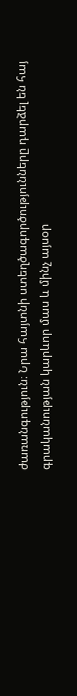ժառանգություն։ Նրա հայտնի ստեղծագործությունները դարձել են հայ գրականության կարևոր մաս և մինչ այսօր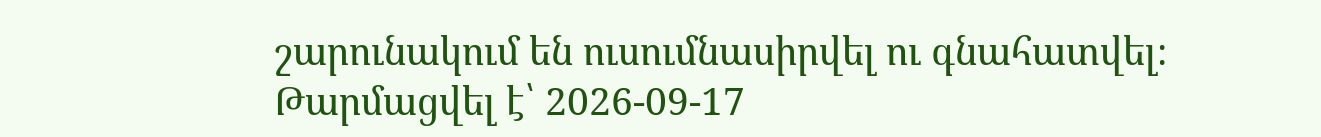շարունակում են ուսումնասիրվել ու գնահատվել։
Թարմացվել է՝ 2026-09-17